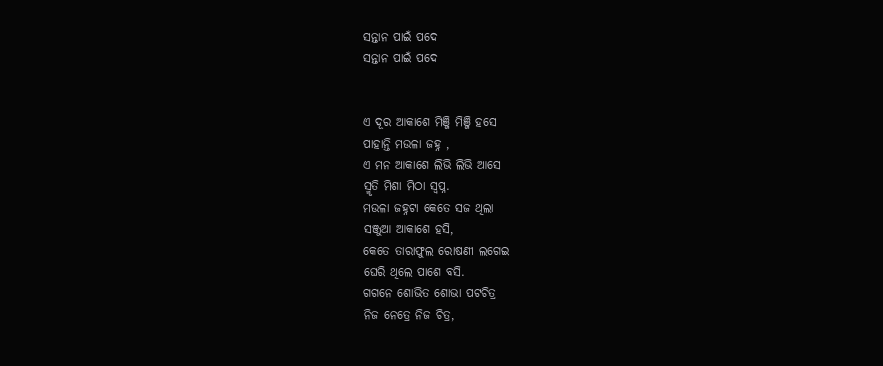ସନ୍ତାନ ପାଇଁ ପଦେ
ସନ୍ତାନ ପାଇଁ ପଦେ


ଏ ଦୂର ଆକାଶେ ମିଞ୍ଜି ମିଞ୍ଜି ହସେ
ପାହାନ୍ତି ମଉଳା ଜହ୍ନ ,
ଏ ମନ ଆକାଶେ ଲିଭି ଲିଭି ଆସେ
ସ୍ମୃତି ମିଶା ମିଠା ସ୍ବପ୍ନ.
ମଉଳା ଜହ୍ନଟା କେତେ ସଜ ଥିଲା
ସଞ୍ଜୁଆ ଆକାଶେ ହସି,
କେତେ ତାରାଫୁଲ ରୋଷଣୀ ଲଗେଇ
ଘେରି ଥିଲେ ପାଶେ ବସି.
ଗଗନେ ଶୋଭିତ ଶୋଭା ପଟଚିତ୍ର
ନିଜ ନେତ୍ରେ ନିଜ ଚିତ୍ର,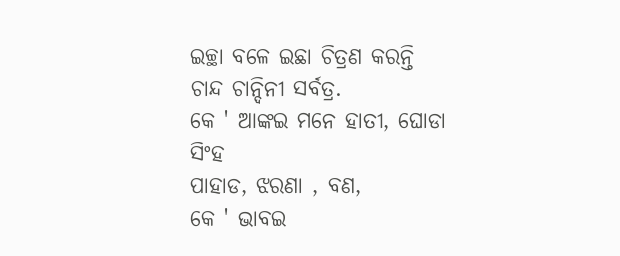ଇଚ୍ଛା ବଳେ ଇଛା ଚିତ୍ରଣ କରନ୍ତି
ଚାନ୍ଦ ଚାନ୍ଦିନୀ ସର୍ବତ୍ର.
କେ ' ଆଙ୍କଇ ମନେ ହାତୀ, ଘୋଡା ସିଂହ
ପାହାଡ, ଝରଣା , ବଣ,
କେ ' ଭାବଇ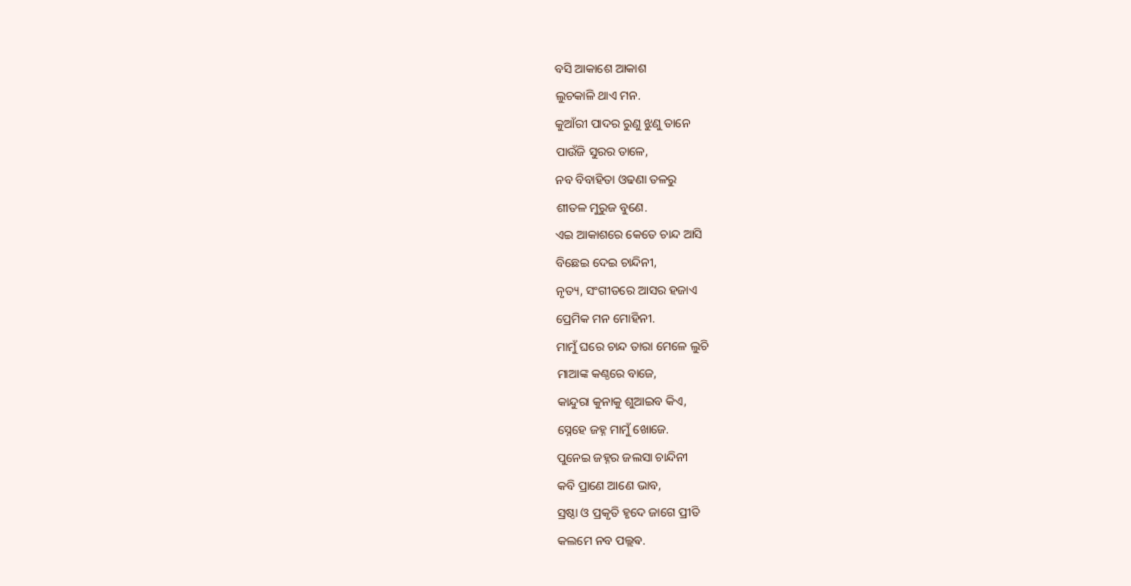ବସି ଆକାଶେ ଆକାଶ
ଲୁଚକାଳି ଥାଏ ମନ.
କୁଆଁରୀ ପାଦର ରୁଣୁ ଝୁଣୁ ତାନେ
ପାଉଁଜି ସୁରର ତାଳେ,
ନବ ବିବାହିତା ଓଢଣା ତଳରୁ
ଶୀତଳ ମୁରୁଜ ବୁଣେ.
ଏଇ ଆକାଶରେ କେତେ ଚାନ୍ଦ ଆସି
ବିଛେଇ ଦେଇ ଚାନ୍ଦିନୀ,
ନୃତ୍ୟ, ସଂଗୀତରେ ଆସର ହଜାଏ
ପ୍ରେମିକ ମନ ମୋହିନୀ.
ମାମୁଁ ଘରେ ଚାନ୍ଦ ତାରା ମେଳେ ଲୁଚି
ମାଆଙ୍କ କଣ୍ଠରେ ବାଜେ,
କାନ୍ଦୁରା କୁନାକୁ ଶୁଆଇବ କିଏ,
ସ୍ନେହେ ଜହ୍ନ ମାମୁଁ ଖୋଜେ.
ପୁନେଇ ଜହ୍ନର ଜଲସା ଚାନ୍ଦିନୀ
କବି ପ୍ରାଣେ ଆଣେ ଭାବ,
ସ୍ରଷ୍ଠା ଓ ପ୍ରକୃତି ହୃଦେ ଜାଗେ ପ୍ରୀତି
କଲମେ ନବ ପଲ୍ଲଵ.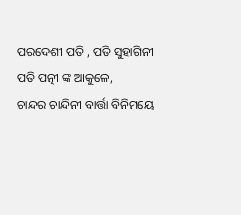ପରଦେଶୀ ପତି , ପତି ସୁହାଗିନୀ
ପତି ପତ୍ନୀ ଙ୍କ ଆକୁଳେ,
ଚାନ୍ଦର ଚାନ୍ଦିନୀ ବାର୍ତ୍ତା ବିନିମୟେ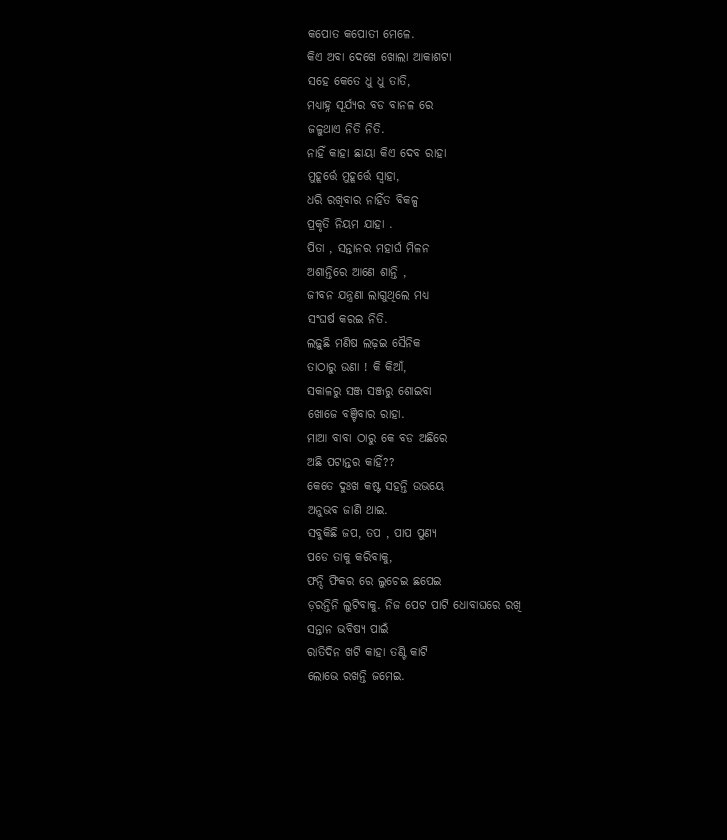କପୋତ କପୋତୀ ମେଳେ.
କିଏ ଅବା ଦେଖେ ଖୋଲା ଆକାଶଟା
ସହେ କେତେ ଧୁ ଧୁ ତାତି,
ମଧ୍ୟାହ୍ନ ସୂର୍ଯ୍ୟର ବଡ ବାନଳ ରେ
ଜଳୁଥାଏ ନିତି ନିତି.
ନାହିଁ କାହା ଛାୟା କିଏ ଦେବ ରାହା
ମୁହୂର୍ତ୍ତେ ମୁହୂର୍ତ୍ତେ ସ୍ୱାହା,
ଧରି ରଖିବାର ନାହିଁତ ବିକଳ୍ପ
ପ୍ରକୃତି ନିୟମ ଯାହା .
ପିତା , ସନ୍ତାନର ମହାର୍ଘ ମିଳନ
ଅଶାନ୍ତିରେ ଆଣେ ଶାନ୍ତି ,
ଜୀବନ ଯନ୍ତ୍ରଣା ଲାଗୁଥିଲେ ମଧ୍ୟ
ସଂଘର୍ଷ କରଇ ନିତି.
ଲଢ଼ୁଛି ମଣିଷ ଲଢ଼ଇ ସୈନିକ
ତାଠାରୁ ଉଣା ! କି କିଆଁ,
ସକାଳରୁ ସଞ୍ଜ ସଞ୍ଜରୁ ଶୋଇବା
ଖୋଜେ ବଞ୍ଚିବାର ରାହା.
ମାଆ ବାବା ଠାରୁ କେ ବଡ ଅଛିରେ
ଅଛି ପଟାନ୍ତର କାହିଁ??
କେତେ ଦୁଃଖ କଷ୍ଟ ସହନ୍ତି ଉଭୟେ
ଅନୁଭବ ଜାଣି ଥାଇ.
ସବୁକିଛି ଜପ, ତପ , ପାପ ପୁଣ୍ୟ
ପଡେ ତାକୁ କରିବାକୁ,
ଫନ୍ଦି ଫିକର ରେ ଲୁଚେଇ ଛପେଇ
ଡ଼ରନ୍ତିନି ଲୁଟିବାକୁ. ନିଜ ପେଟ ପାଟି ଧୋବାଘରେ ରଖି
ସନ୍ତାନ ଭବିଷ୍ୟ ପାଇଁ
ରାତିଦିନ ଖଟି କାହା ତଣ୍ଟି କାଟି
ଲୋଭେ ରଖନ୍ତି ଜମେଇ.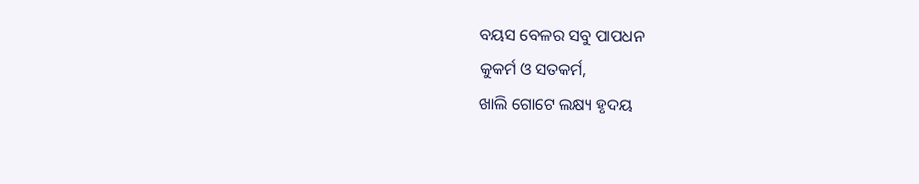ବୟସ ବେଳର ସବୁ ପାପଧନ
କୁକର୍ମ ଓ ସତକର୍ମ,
ଖାଲି ଗୋଟେ ଲକ୍ଷ୍ୟ ହୃଦୟ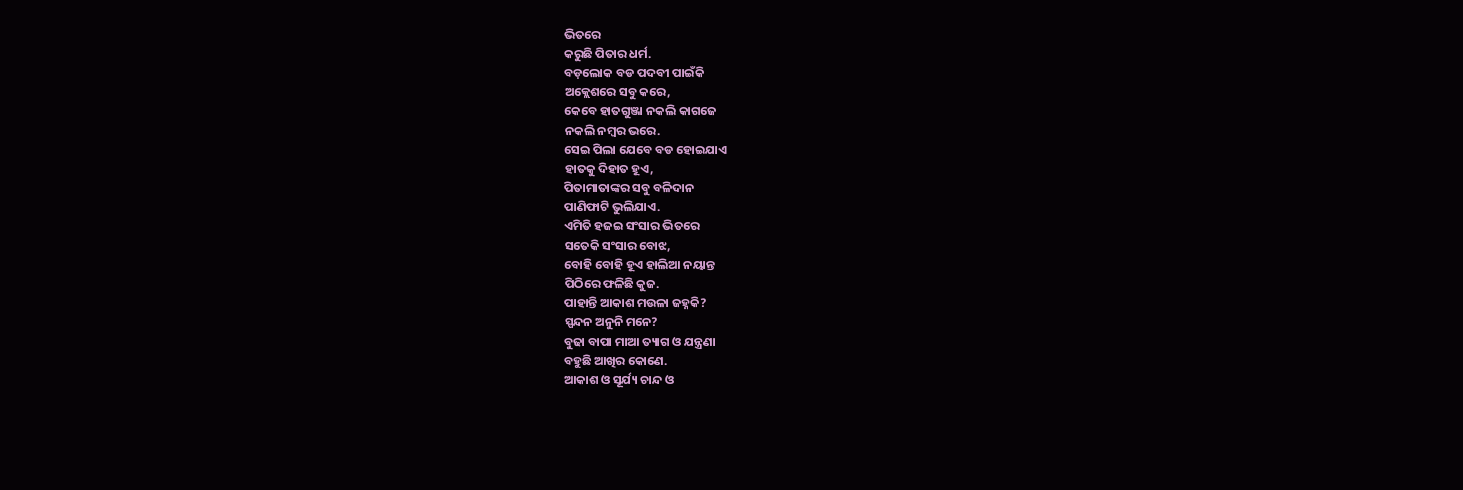ଭିତରେ
କରୁଛି ପିତାର ଧର୍ମ.
ବଡ଼ଲୋକ ବଡ ପଦବୀ ପାଇଁକି
ଅକ୍ଲେଶରେ ସବୁ କରେ,
କେବେ ହାତଗୁଞ୍ଜା ନକଲି କାଗଜେ
ନକଲି ନମ୍ବର ଭରେ.
ସେଇ ପିଲା ଯେବେ ବଡ ହୋଇଯାଏ
ହାତକୁ ଦିହାତ ହୂଏ,
ପିତାମାତାଙ୍କର ସବୁ ବଳିଦାନ
ପାଣିଫାଟି ଭୁଲିଯାଏ.
ଏମିତି ହଜଇ ସଂସାର ଭିତରେ
ସତେକି ସଂସାର ବୋଝ,
ବୋହି ବୋହି ହୂଏ ହାଲିଆ ନୟାନ୍ତ
ପିଠିରେ ଫଳିଛି କୁଜ.
ପାହାନ୍ତି ଆକାଶ ମଉଳା ଜହ୍ନକି?
ସ୍ପନ୍ଦନ ଅନୁନି ମନେ?
ବୁଢା ବାପା ମାଆ ତ୍ୟାଗ ଓ ଯନ୍ତ୍ରଣା
ବହୁଛି ଆଖିର କୋଣେ.
ଆକାଶ ଓ ସୂର୍ଯ୍ୟ ଚାନ୍ଦ ଓ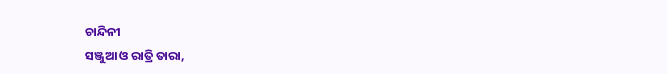ଚାନ୍ଦିନୀ
ସଞ୍ଜୁଆ ଓ ରାତ୍ରି ତାରା,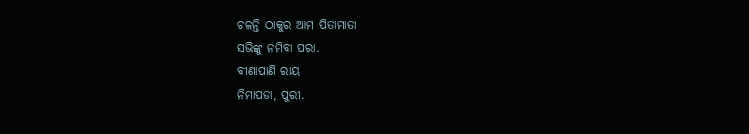ଚଳନ୍ତି ଠାକୁର ଆମ ପିତାମାତା
ସଭିଙ୍କୁ ନମିବା ପରା.
ବୀଣାପାଣି ରାୟ
ନିମାପଡା, ପୁରୀ.